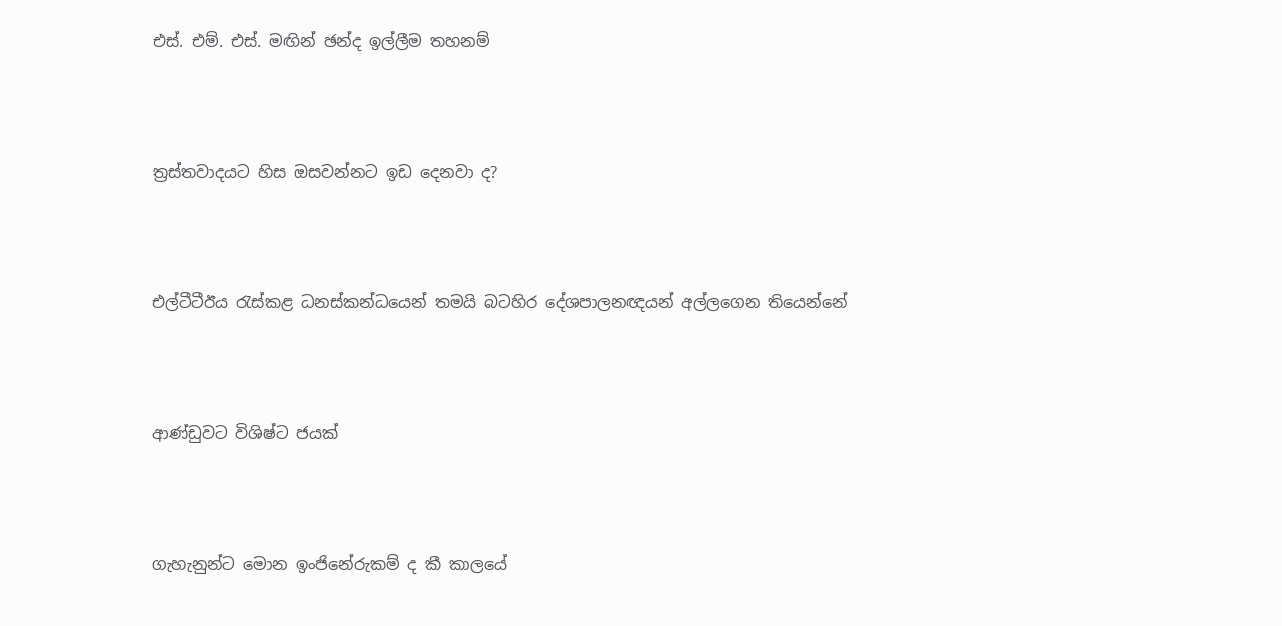එස්. එම්. එස්. මඟින් ඡන්ද ඉල්ලීම තහනම්




ත්‍රස්තවාදයට හිස ඔසවන්නට ඉඩ දෙනවා ද?




එල්ටීටීඊය රැස්කළ ධනස්කන්ධයෙන් තමයි බටහිර දේශපාලනඥයන් අල්ලගෙන තියෙන්නේ




ආණ්ඩුවට විශිෂ්ට ජයක්




ගැහැනුන්ට මොන ඉංජිනේරුකම් ද කී කාලයේ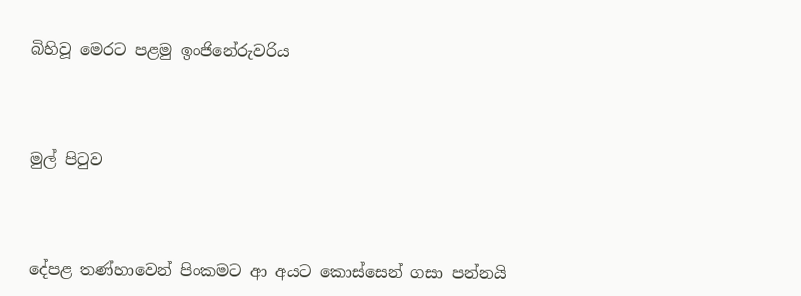බිහිවූ මෙරට පළමු ඉංජිනේරුවරිය




මුල් පිටුව




දේපළ තණ්හාවෙන් පිංකමට ආ අයට කොස්සෙන් ගසා පන්නයි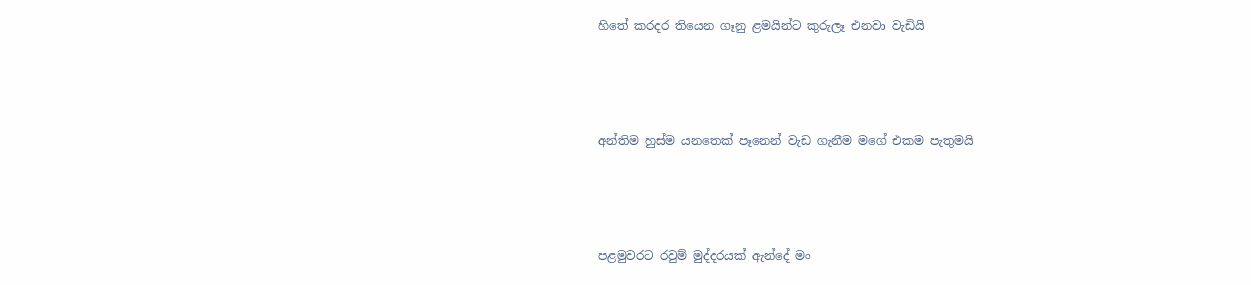හිතේ කරදර තියෙන ගෑනු ළමයින්ට කුරුලෑ එනවා වැඩියි




අන්තිම හුස්ම යනතෙක් පෑනෙන් වැඩ ගැනීම මගේ එකම පැතුමයි




පළමුවරට රවුම් මුද්දරයක් ඇන්දේ මං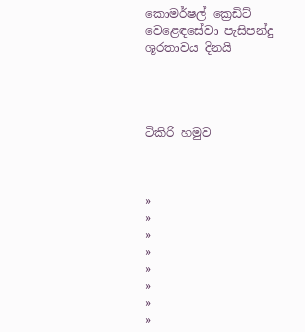කොමර්ෂල් ක්‍රෙඩිට් වෙළෙඳසේවා පැසිපන්දු ශූරතාවය දිනයි




ටිකිරි හමුව



»
»
»
»
»
»
»
»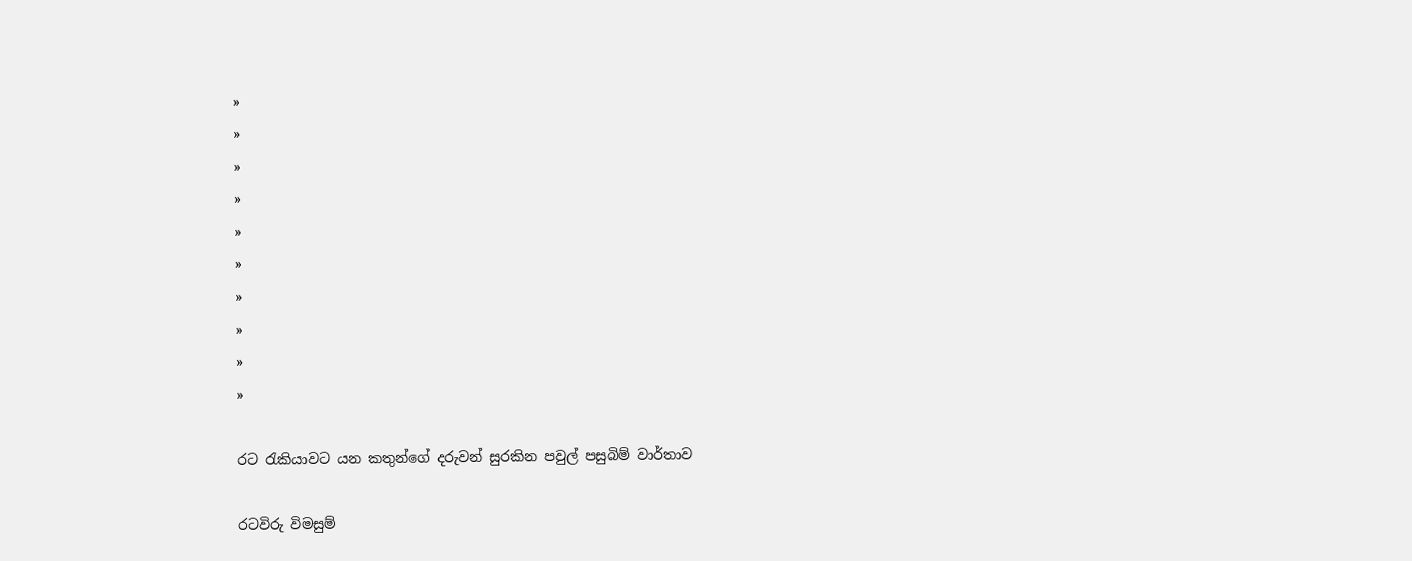»
»
»
»
»
»
»
»
»
»

රට රැකියාවට යන කතුන්ගේ දරුවන් සුරකින පවුල් පසුබිම් වාර්තාව

රටවිරු විමසුම්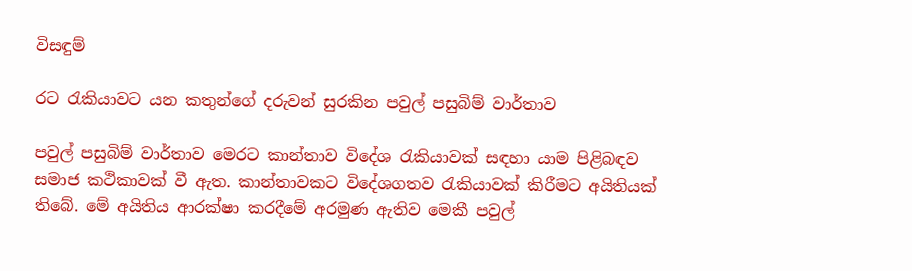විසඳුම්

රට රැකියාවට යන කතුන්ගේ දරුවන් සුරකින පවුල් පසුබිම් වාර්තාව

පවුල් පසුබිම් වාර්තාව මෙරට කාන්තාව විදේශ රැකියාවක් සඳහා යාම පිළිබඳව සමාජ කථිකාවක් වී ඇත. කාන්තාවකට විදේශගතව රැකියාවක් කිරීමට අයිතියක් තිබේ. මේ අයිතිය ආරක්ෂා කරදීමේ අරමුණ ඇතිව මෙකී පවුල්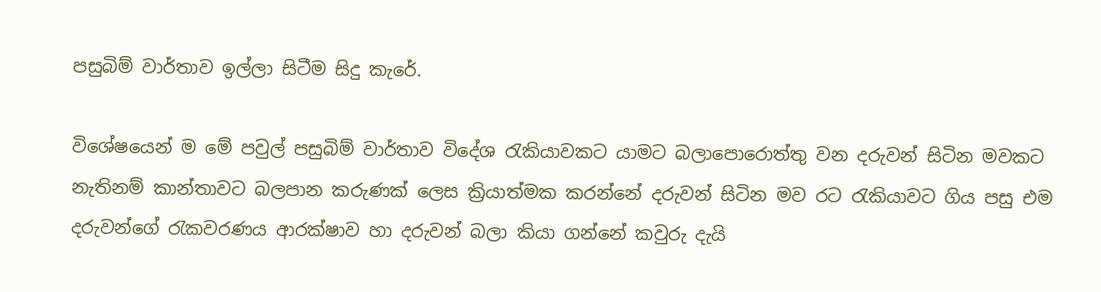පසුබිම් වාර්තාව ඉල්ලා සිටීම සිදු කැරේ.

විශේෂයෙන් ම මේ පවුල් පසුබිම් වාර්තාව විදේශ රැකියාවකට යාමට බලාපොරොත්තු වන දරුවන් සිටින මවකට නැතිනම් කාන්තාවට බලපාන කරුණක් ලෙස ක්‍රියාත්මක කරන්නේ දරුවන් සිටින මව රට රැකියාවට ගිය පසු එම දරුවන්ගේ රැකවරණය ආරක්ෂාව හා දරුවන් බලා කියා ගන්නේ කවුරු දැයි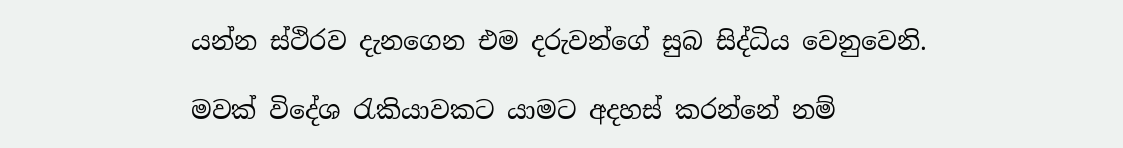යන්න ස්ථිරව දැනගෙන එම දරුවන්ගේ සුබ සිද්ධිය වෙනුවෙනි.

මවක් විදේශ රැකියාවකට යාමට අදහස් කරන්නේ නම්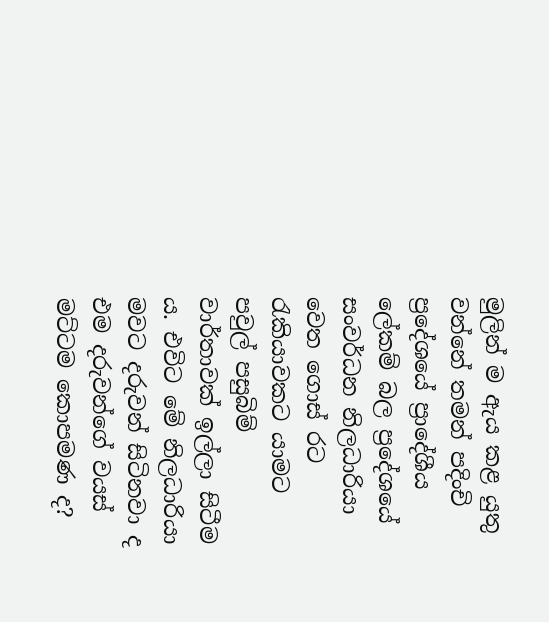මුලින් ම ඇය කළ යුතු වන්නේ තමන් පදිංචි ප්‍රදේශයේ ප්‍රාදේශීය ලේකම් බල ප්‍රදේශයේ සංවර්ධන නිලධාරියා වෙත ගොස් රට රැකියාවකට යාමට පවුල් පසුබිම් වාර්තාවක් ඉල්ලා සිටීම ය. එවිට මේ නිලධාරියා මවට දරුවන් සිටිනවා ද එම දරුවන්ගේ වයස් මට්ටම කොපමණ ද?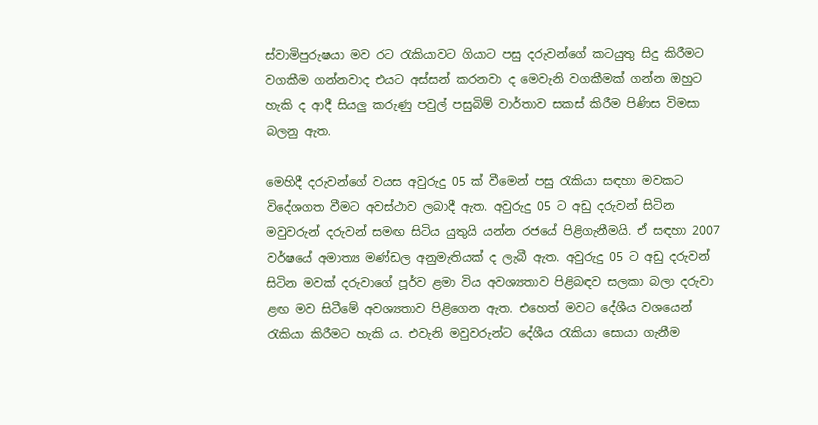ස්වාමිපුරුෂයා මව රට රැකියාවට ගියාට පසු දරුවන්ගේ කටයුතු සිදු කිරීමට වගකීම ගන්නවාද එයට අස්සන් කරනවා ද මෙවැනි වගකීමක් ගන්න ඔහුට හැකි ද ආදී සියලු කරුණු පවුල් පසුබිම් වාර්තාව සකස් කිරීම පිණිස විමසා බලනු ඇත.

මෙහිදී දරුවන්ගේ වයස අවුරුදු 05 ක් වීමෙන් පසු රැකියා සඳහා මවකට විදේශගත වීමට අවස්ථාව ලබාදී ඇත. අවුරුදු 05 ට අඩු දරුවන් සිටින මවුවරුන් දරුවන් සමඟ සිටිය යුතුයි යන්න රජයේ පිළිගැනීමයි. ඒ සඳහා 2007 වර්ෂයේ අමාත්‍ය මණ්ඩල අනුමැතියක් ද ලැබී ඇත. අවුරුදු 05 ට අඩු දරුවන් සිටින මවක් දරුවාගේ පූර්ව ළමා විය අවශ්‍යතාව පිළිබඳව සලකා බලා දරුවා ළඟ මව සිටීමේ අවශ්‍යතාව පිළිගෙන ඇත. එහෙත් මවට දේශීය වශයෙන් රැකියා කිරීමට හැකි ය. එවැනි මවුවරුන්ට දේශීය රැකියා සොයා ගැනීම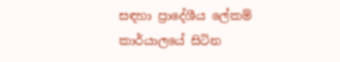සඳහා ප්‍රාදේශීය ලේකම් කාර්යාලයේ සිටින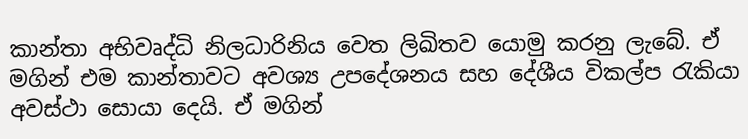කාන්තා අභිවෘද්ධි නිලධාරිනිය වෙත ලිඛිතව යොමු කරනු ලැබේ. ඒ මගින් එම කාන්තාවට අවශ්‍ය උපදේශනය සහ දේශීය විකල්ප රැකියා අවස්ථා සොයා දෙයි. ඒ මගින්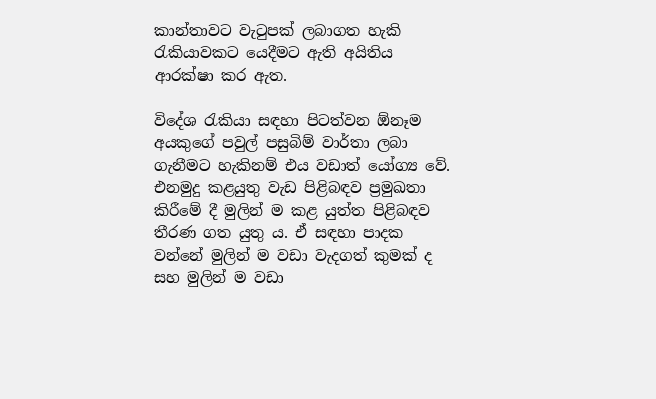කාන්තාවට වැටුපක් ලබාගත හැකි රැකියාවකට යෙදීමට ඇති අයිතිය ආරක්ෂා කර ඇත.

විදේශ රැකියා සඳහා පිටත්වන ඕනෑම අයකුගේ පවුල් පසුබිම් වාර්තා ලබා ගැනීමට හැකිනම් එය වඩාත් යෝග්‍ය වේ. එනමුදු කළයුතු වැඩ පිළිබඳව ප්‍රමුඛතා කිරීමේ දී මුලින් ම කළ යුත්ත පිළිබඳව තීරණ ගත යුතු ය. ඒ සඳහා පාදක වන්නේ මුලින් ම වඩා වැදගත් කුමක් ද සහ මුලින් ම වඩා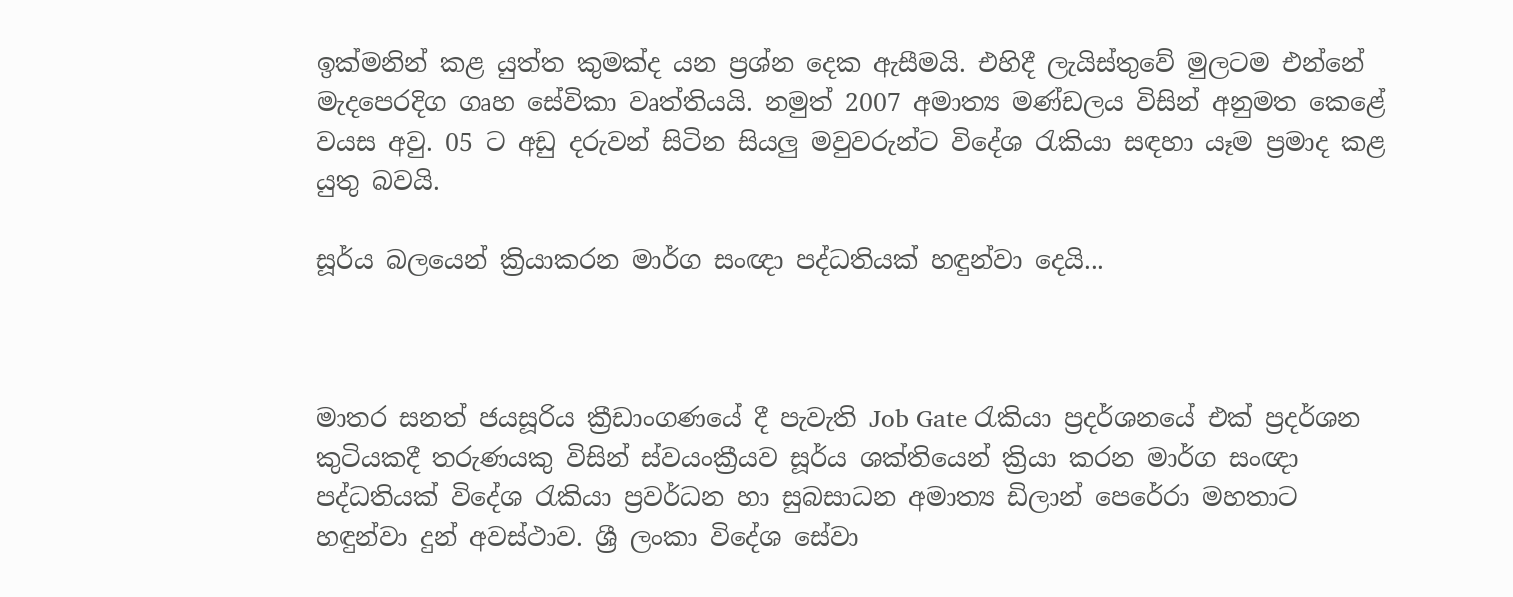ඉක්මනින් කළ යුත්ත කුමක්ද යන ප්‍රශ්න දෙක ඇසීමයි‍. එහිදී ලැයිස්තුවේ මුලටම එන්නේ මැදපෙරදිග ගෘහ සේවිකා වෘත්තියයි. නමුත් 2007 අමාත්‍ය මණ්ඩලය විසින් අනුමත කෙළේ වයස අවු. 05 ට ‍අඩු දරුවන් සිටින සියලු මවුවරුන්ට විදේශ රැකියා සඳහා යෑම ප්‍රමාද කළ යුතු බවයි.

සූර්ය බලයෙන් ක්‍රියාකරන මාර්ග සංඥා පද්ධතියක් හඳුන්වා දෙයි...



මාතර සනත් ජයසූරිය ක්‍රීඩාංගණයේ දී පැවැති Job Gate රැකියා ප්‍රදර්ශනයේ එක් ප්‍රදර්ශන කුටියකදී තරුණයකු විසින් ස්වයංක්‍රීයව සූර්ය ශක්තියෙන් ක්‍රියා කරන මාර්ග සංඥා පද්ධතියක් විදේශ රැකියා ප්‍රවර්ධන හා සුබසාධන අමාත්‍ය ඩිලාන් පෙරේරා මහතාට හඳුන්වා දුන් අවස්ථාව. ශ්‍රී ලංකා විදේශ සේවා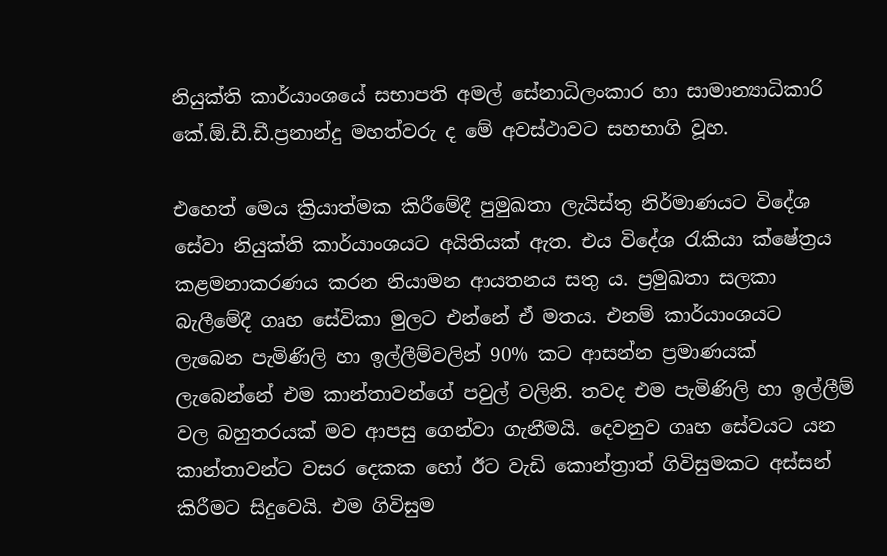නියුක්ති කාර්යාංශයේ සභාපති අමල් සේනාධිලංකාර හා සාමාන්‍යාධිකාරි කේ.ඕ.ඩී.ඩී.ප්‍රනාන්දු මහත්වරු ද මේ අවස්ථාවට සහභාගි වූහ.

එහෙත් මෙය ක්‍රියාත්මක කිරීමේදී පුමුඛතා ලැයිස්තු නිර්මාණයට විදේශ සේවා නියුක්ති කාර්යාංශයට අයිතියක් ඇත. එය විදේශ රැකියා ක්ෂේත්‍රය කළමනාකරණය කරන නියාමන ආයතනය සතු ය. ප්‍රමුඛතා සලකා බැලීමේදී ගෘහ සේවිකා මුලට එන්නේ ඒ මතය. එනම් කාර්යාංශයට ලැබෙන පැමිණිලි හා ඉල්ලීම්වලින් 90% කට ආසන්න ප්‍රමාණයක් ලැබෙන්නේ එම කාන්තාවන්ගේ පවුල් වලිනි. තවද එම පැමිණිලි හා ඉල්ලීම් වල බහුතරයක් මව ආපසු ගෙන්වා ගැනීමයි. දෙවනුව ගෘහ සේවයට යන කාන්තාවන්ට වසර දෙකක හෝ ඊට වැඩි කොන්ත්‍රාත් ගිවිසුමකට අස්සන් කිරීමට සිදුවෙයි. එම ගිවිසුම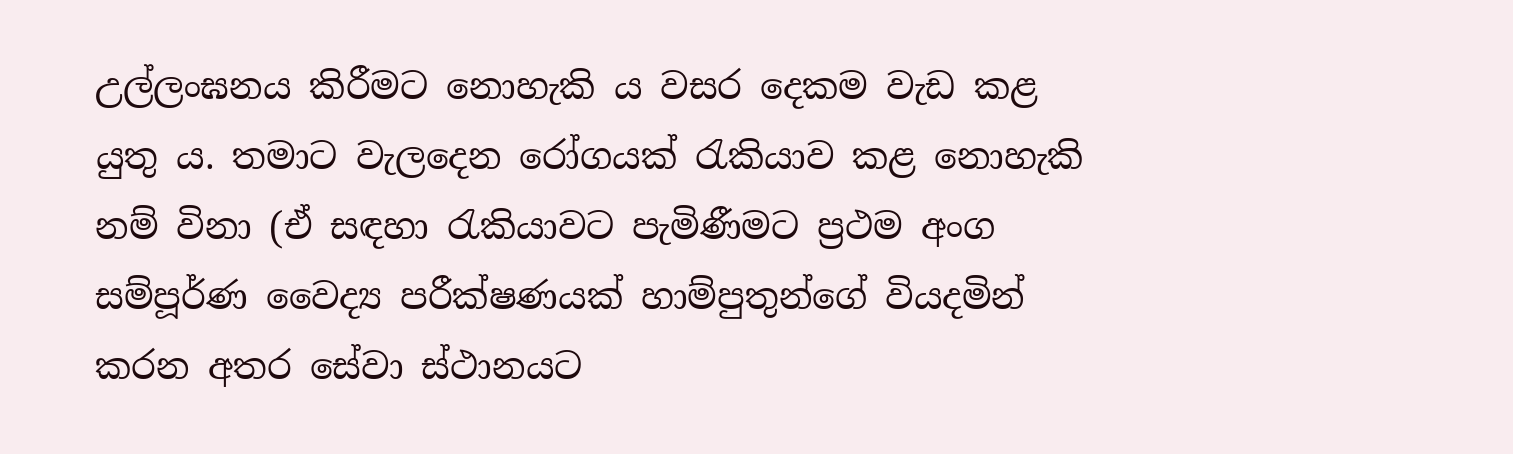උල්ලංඝනය කිරීමට නොහැකි ය වසර දෙකම වැඩ කළ යුතු ය. තමාට වැලදෙන රෝගයක් රැකියාව කළ නොහැකි නම් විනා (ඒ සඳහා රැකියාවට පැමිණීමට ප්‍රථම අංග සම්පූර්ණ වෛද්‍ය පරීක්ෂණයක් හාම්පුතුන්ගේ වියදමින් කරන අතර සේවා ස්ථානයට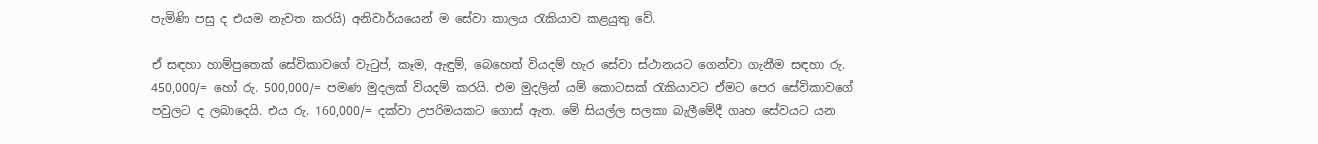පැමිණි පසු ද එයම නැවත කරයි) අනිවාර්යයෙන් ම සේවා කාලය රැකියාව කළයුතු වේ.

ඒ සඳහා හාම්පුතෙක් සේවිකාවගේ වැටුප්, කෑම, ඇඳුම්, බෙහෙත් වියදම් හැර සේවා ස්ථානයට ගෙන්වා ගැනීම සඳහා රු. 450,000/= හෝ රු. 500,000/= පමණ මුදලක් වියදම් කරයි. එම මුදලින් යම් කොටසක් රැකියාවට ඒමට පෙර සේවිකාවගේ පවුලට ද ලබාදෙයි. එය රු. 160,000/= දක්වා උපරිමයකට ගොස් ඇත. මේ සියල්ල සලකා බැලීමේදී ගෘහ සේවයට යන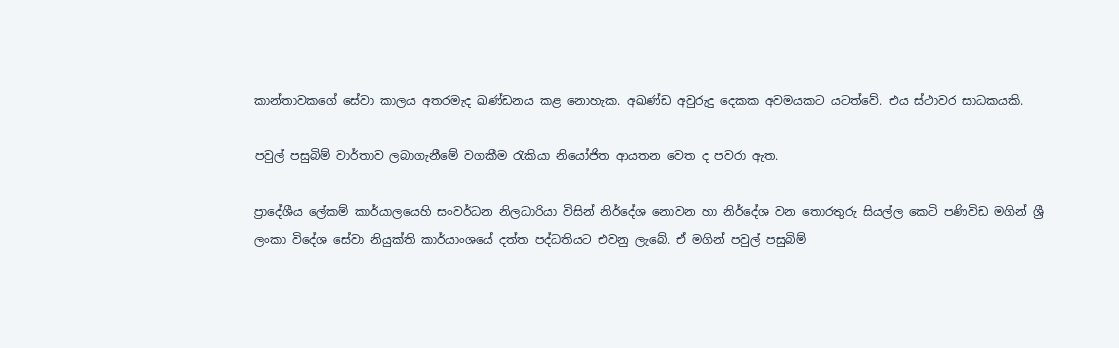කාන්තාවකගේ සේවා කාලය අතරමැද ඛණ්ඩනය කළ නොහැක. අඛණ්ඩ අවුරුදු දෙකක අවමයකට යටත්වේ. එය ස්ථාවර සාධකයකි.

පවුල් පසුබිම් වාර්තාව ලබාගැනීමේ වගකීම රැකියා නියෝජිත ආයතන වෙත ද පවරා ඇත.

ප්‍රාදේශීය ලේකම් කාර්යාලයෙහි සංවර්ධන නිලධාරියා විසින් නිර්දේශ නොවන හා නිර්දේශ වන තොරතුරු සියල්ල කෙටි පණිවිඩ මගින් ශ්‍රී ලංකා විදේශ සේවා නියුක්ති කාර්යාංශයේ දත්ත පද්ධතියට එවනු ලැබේ. ඒ මගින් පවුල් පසුබිම්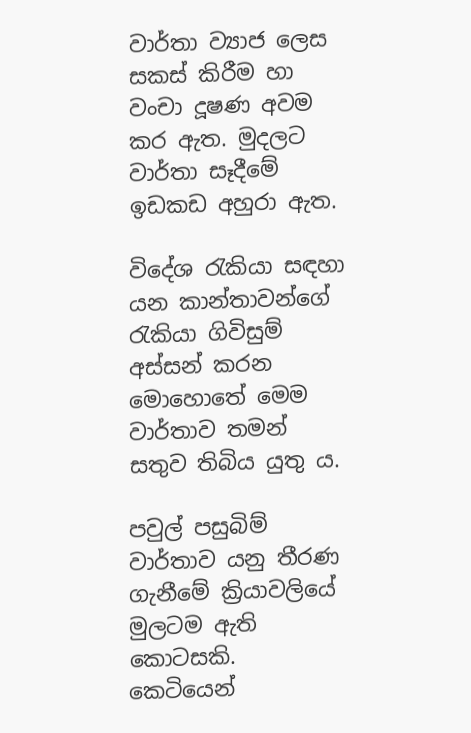වාර්තා ව්‍යාජ ලෙස සකස් කිරීම හා වංචා දූෂණ අවම කර ඇත. මුදලට වාර්තා සෑදීමේ ඉඩකඩ අහුරා ඇත.

විදේශ රැකියා සඳහා යන කාන්තාවන්ගේ රැකියා ගිවිසුම් අස්සන් කරන මොහොතේ මෙම වාර්තාව තමන් සතුව තිබිය යුතු ය.

පවුල් පසුබිම් වාර්තාව යනු තීරණ ගැනීමේ ක්‍රියාවලියේ මුලටම ඇති කොටසකි. කෙටියෙන්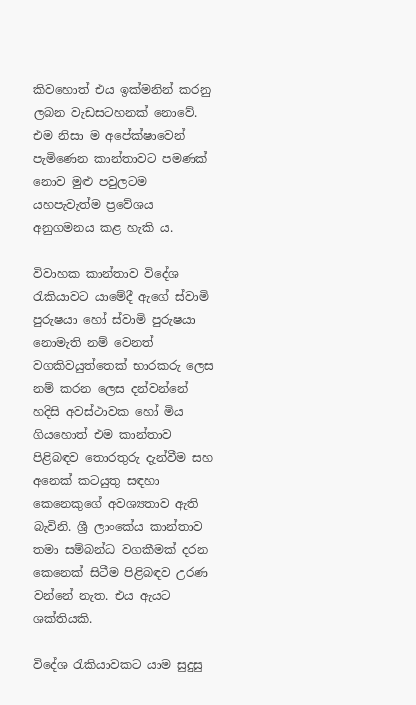කිවහොත් එය ඉක්මනින් කරනු ලබන වැඩසටහනක් නොවේ‍. එම නිසා ම අපේක්ෂාවෙන් පැමිණෙන කාන්තාවට පමණක් නොව මුළු පවුලටම යහපැවැත්ම ප්‍රවේශය අනුගමනය කළ හැකි ය.

විවාහක කාන්තාව විදේශ රැකියාවට යාමේදී ඇගේ ස්වාමි පුරුෂයා හෝ ස්වාමි පුරුෂයා නොමැති නම් වෙනත් වගකිවයුත්තෙක් භාරකරු ලෙස නම් කරන ලෙස දන්වන්නේ හදිසි අවස්ථාවක හෝ මිය ගියහොත් එම කාන්තාව පිළිබඳව තොරතුරු දැන්වීම සහ අනෙක් කටයුතු සඳහා කෙනෙකුගේ අවශ්‍යතාව ඇති බැවිනි. ශ්‍රී ලාංකේය කාන්තාව තමා සම්බන්ධ වගකීමක් දරන කෙනෙක් සිටීම පිළිබඳව උරණ වන්නේ නැත. එය ඇයට ශක්තියකි.

විදේශ රැකියාවකට යාම සුදුසු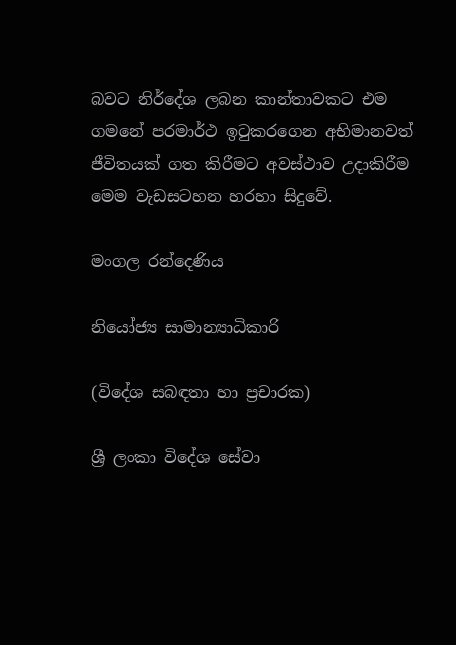බවට නිර්දේශ ලබන කාන්තාවකට එම ගමනේ පරමාර්ථ ඉටුකරගෙන අභිමානවත් ජීවිතයක් ගත කිරීමට අවස්ථාව උදාකිරීම මෙම වැඩසටහන හරහා සිදුවේ.

මංගල රන්දෙණිය

නියෝජ්‍ය සාමාන්‍යාධිකාරි

(විදේශ සබඳතා හා ප්‍රචාරක)

ශ්‍රී ලංකා විදේශ සේවා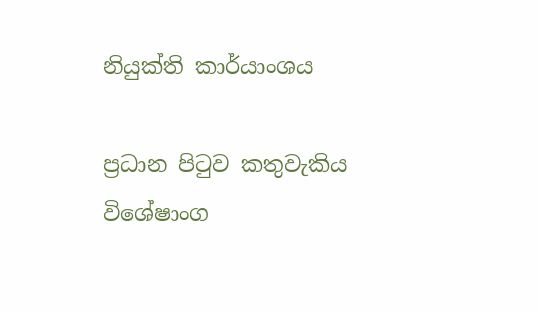නියුක්ති කාර්යාංශය

ප්‍රධාන පිටුව කතුවැකිය විශේෂාංග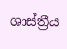ශාස්ත්‍රීය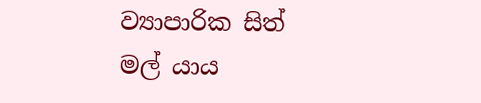ව්‍යාපාරික සිත් මල් යාය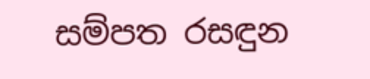සම්පත රසඳුන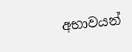අභාවයන්